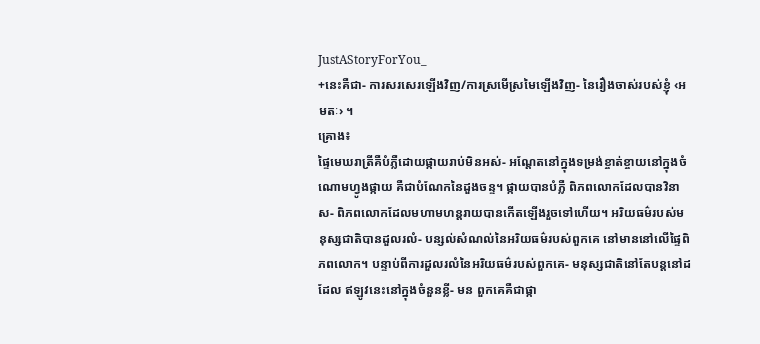JustAStoryForYou_
+នេះគឺជា- ការសរសេរឡេីងវិញ/ការស្រមើស្រមៃឡេីងវិញ- នៃរឿងចាស់របស់ខ្ញុំ ‹អមតៈ› ។
គ្រោង៖
ផ្ទៃមេឃរាត្រីគឺបំភ្លឺដោយផ្កាយរាប់មិនអស់- អណ្ដែតនៅក្នុងទម្រង់ខ្ចាត់ខ្ចាយនៅក្នុងចំណោមហ្វូងផ្កាយ គឺជាបំណែកនៃដួងចន្ទ។ ផ្កាយបានបំភ្លឺ ពិភពលោកដែលបានវិនាស- ពិភពលោកដែលមហាមហន្តរាយបានកេីតឡេីងរួចទៅហេីយ។ អរិយធម៌របស់មនុស្សជាតិបានដួលរលំ- បន្សល់សំណល់នៃអរិយធម៌របស់ពួកគេ នៅមាននៅលើផ្ទៃពិភពលោក។ បន្ទាប់ពីការដួលរលំនៃអរិយធម៌របស់ពួកគេ- មនុស្សជាតិនៅតែបន្តនៅដដែល ឥឡូវនេះនៅក្នុងចំនួនខ្លី- មន ពួកគេគឺជាផ្កា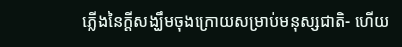ភ្លើងនៃក្ដីសង្ឃឹមចុងក្រោយសម្រាប់មនុស្សជាតិ- ហេីយ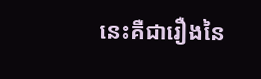នេះគឺជារឿងនៃ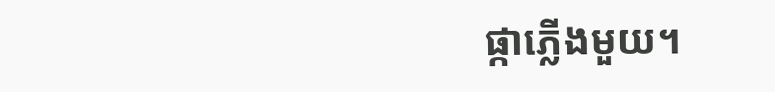ផ្កាភ្លេីងមួយ។